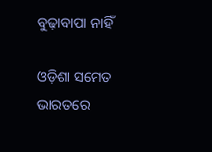ବୁଢ଼ାବାପା ନାହିଁ

ଓଡ଼ିଶା ସମେତ ଭାରତରେ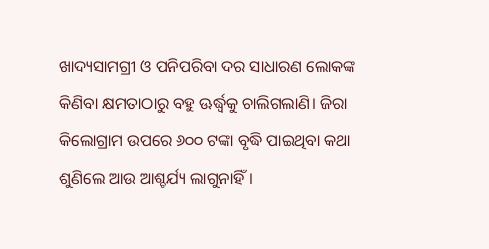ଖାଦ୍ୟସାମଗ୍ରୀ ଓ ପନିପରିବା ଦର ସାଧାରଣ ଲୋକଙ୍କ କିଣିବା କ୍ଷମତାଠାରୁ ବହୁ ଊର୍ଦ୍ଧ୍ୱକୁ ଚାଲିଗଲାଣି। ଜିରା କିଲୋଗ୍ରାମ ଉପରେ ୬୦୦ ଟଙ୍କା ବୃଦ୍ଧି ପାଇଥିବା କଥା ଶୁଣିଲେ ଆଉ ଆଶ୍ଚର୍ଯ୍ୟ ଲାଗୁନାହିଁ।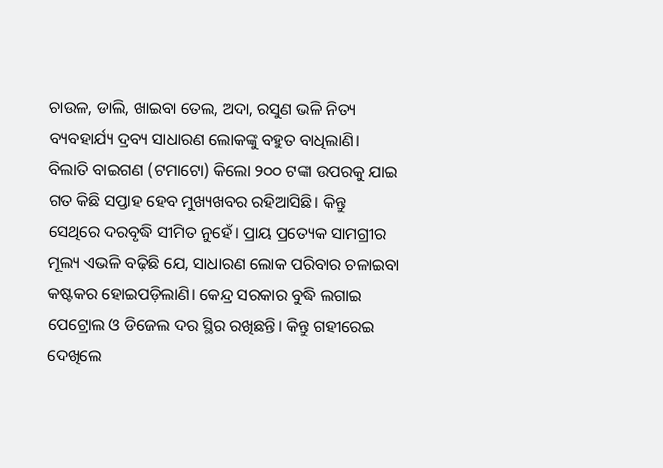ଚାଉଳ, ଡାଲି, ଖାଇବା ତେଲ, ଅଦା, ରସୁଣ ଭଳି ନିତ୍ୟ ବ୍ୟବହାର୍ଯ୍ୟ ଦ୍ରବ୍ୟ ସାଧାରଣ ଲୋକଙ୍କୁ ବହୁତ ବାଧିଲାଣି। ବିଲାତି ବାଇଗଣ (ଟମାଟୋ) କିଲୋ ୨୦୦ ଟଙ୍କା ଉପରକୁ ଯାଇ ଗତ କିଛି ସପ୍ତାହ ହେବ ମୁଖ୍ୟଖବର ରହିଆସିଛି। କିନ୍ତୁ ସେଥିରେ ଦରବୃଦ୍ଧି ସୀମିତ ନୁହେଁ। ପ୍ରାୟ ପ୍ରତ୍ୟେକ ସାମଗ୍ରୀର ମୂଲ୍ୟ ଏଭଳି ବଢ଼ିଛି ଯେ, ସାଧାରଣ ଲୋକ ପରିବାର ଚଳାଇବା କଷ୍ଟକର ହୋଇପଡ଼ିଲାଣି। କେନ୍ଦ୍ର ସରକାର ବୁଦ୍ଧି ଲଗାଇ ପେଟ୍ରୋଲ ଓ ଡିଜେଲ ଦର ସ୍ଥିର ରଖିଛନ୍ତି। କିନ୍ତୁ ଗହୀରେଇ ଦେଖିଲେ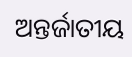ଅନ୍ତର୍ଜାତୀୟ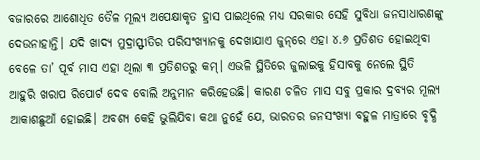ବଜାରରେ ଆଶୋଧିତ ତୈଳ ମୂଲ୍ୟ ଅପେକ୍ଷାକୃତ ହ୍ରାସ ପାଇଥିଲେ ମଧ୍ୟ ସରକାର ସେହି ସୁବିଧା ଜନସାଧାରଣଙ୍କୁ ଦେଉନାହାନ୍ତି। ଯଦି ଖାଦ୍ୟ ମୁଦ୍ରାସ୍ଫୀତିର ପରିସଂଖ୍ୟାନକୁ ଦେଖାଯାଏ ଜୁନ୍‌ରେ ଏହା ୪.୬ ପ୍ରତିଶତ ହୋଇଥିବା ବେଳେ ତା’ ପୂର୍ବ ମାସ ଏହା ଥିଲା ୩ ପ୍ରତିଶତରୁ କମ୍‌। ଏଭଳି ସ୍ଥିତିରେ ଜୁଲାଇକୁ ହିସାବକୁ ନେଲେ ସ୍ଥିତି ଆହୁରି ଖରାପ ରିପୋର୍ଟ ଦେବ ବୋଲି ଅନୁମାନ କରିହେଉଛି। କାରଣ ଚଳିତ ମାସ ସବୁ ପ୍ରକାର ଦ୍ରବ୍ୟର ମୂଲ୍ୟ ଆକାଶଛୁଆଁ ହୋଇଛି। ଅବଶ୍ୟ କେହି ଭୁଲିଯିବା କଥା ନୁହେଁ ଯେ, ଭାରତର ଜନସଂଖ୍ୟା ବହୁଳ ମାତ୍ରାରେ ବୃଦ୍ଧି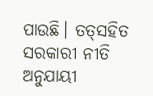ପାଉଛି। ତତ୍‌ସହିତ ସରକାରୀ ନୀତି ଅନୁଯାୟୀ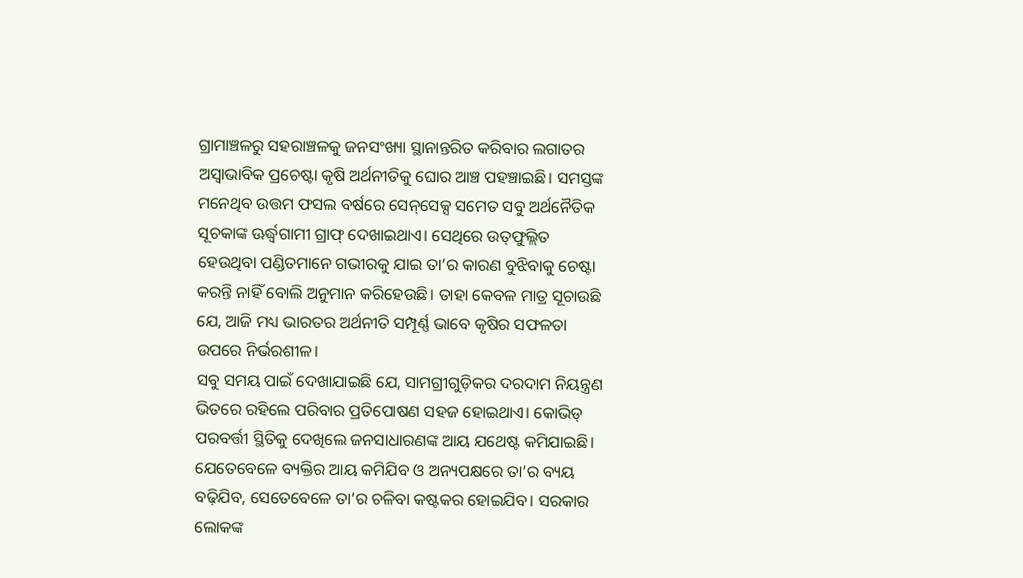ଗ୍ରାମାଞ୍ଚଳରୁ ସହରାଞ୍ଚଳକୁ ଜନସଂଖ୍ୟା ସ୍ଥାନାନ୍ତରିତ କରିବାର ଲଗାତର ଅସ୍ବାଭାବିକ ପ୍ରଚେଷ୍ଟା କୃଷି ଅର୍ଥନୀତିକୁ ଘୋର ଆଞ୍ଚ ପହଞ୍ଚାଇଛି। ସମସ୍ତଙ୍କ ମନେଥିବ ଉତ୍ତମ ଫସଲ ବର୍ଷରେ ସେନ୍‌ସେକ୍ସ ସମେତ ସବୁ ଅର୍ଥନୈତିକ ସୂଚକାଙ୍କ ଊର୍ଦ୍ଧ୍ୱଗାମୀ ଗ୍ରାଫ୍‌ ଦେଖାଇଥାଏ। ସେଥିରେ ଉତ୍‌ଫୁଲ୍ଲିତ ହେଉଥିବା ପଣ୍ଡିତମାନେ ଗଭୀରକୁ ଯାଇ ତା’ର କାରଣ ବୁଝିବାକୁ ଚେଷ୍ଟା କରନ୍ତି ନାହିଁ ବୋଲି ଅନୁମାନ କରିହେଉଛି। ତାହା କେବଳ ମାତ୍ର ସୂଚାଉଛି ଯେ, ଆଜି ମଧ୍ୟ ଭାରତର ଅର୍ଥନୀତି ସମ୍ପୂର୍ଣ୍ଣ ଭାବେ କୃଷିର ସଫଳତା ଉପରେ ନିର୍ଭରଶୀଳ।
ସବୁ ସମୟ ପାଇଁ ଦେଖାଯାଇଛି ଯେ, ସାମଗ୍ରୀଗୁଡ଼ିକର ଦରଦାମ ନିୟନ୍ତ୍ରଣ ଭିତରେ ରହିଲେ ପରିବାର ପ୍ରତିପୋଷଣ ସହଜ ହୋଇଥାଏ। କୋଭିଡ୍‌ ପରବର୍ତ୍ତୀ ସ୍ଥିତିକୁ ଦେଖିଲେ ଜନସାଧାରଣଙ୍କ ଆୟ ଯଥେଷ୍ଟ କମିଯାଇଛି। ଯେତେବେଳେ ବ୍ୟକ୍ତିର ଆୟ କମିଯିବ ଓ ଅନ୍ୟପକ୍ଷରେ ତା’ର ବ୍ୟୟ ବଢ଼ିଯିବ, ସେତେବେଳେ ତା’ର ଚଳିବା କଷ୍ଟକର ହୋଇଯିବ। ସରକାର ଲୋକଙ୍କ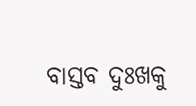ବାସ୍ତବ ଦୁଃଖକୁ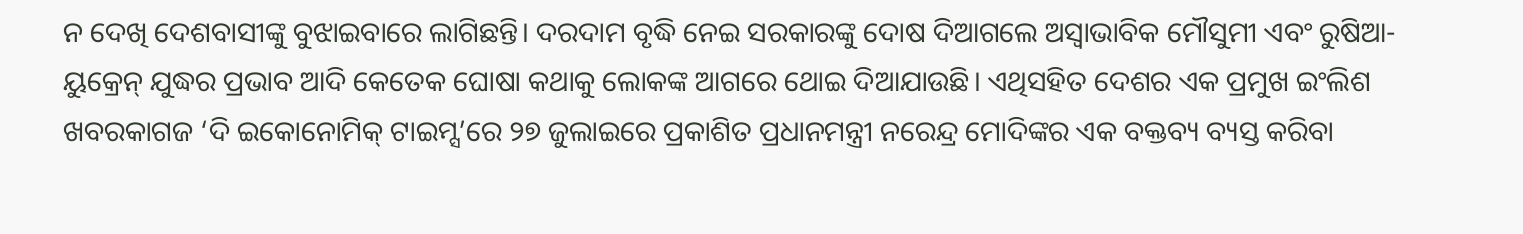ନ ଦେଖି ଦେଶବାସୀଙ୍କୁ ବୁଝାଇବାରେ ଲାଗିଛନ୍ତି। ଦରଦାମ ବୃଦ୍ଧି ନେଇ ସରକାରଙ୍କୁ ଦୋଷ ଦିଆଗଲେ ଅସ୍ବାଭାବିକ ମୌସୁମୀ ଏବଂ ରୁଷିଆ-ୟୁକ୍ରେନ୍‌ ଯୁଦ୍ଧର ପ୍ରଭାବ ଆଦି କେତେକ ଘୋଷା କଥାକୁ ଲୋକଙ୍କ ଆଗରେ ଥୋଇ ଦିଆଯାଉଛି। ଏଥିସହିତ ଦେଶର ଏକ ପ୍ରମୁଖ ଇଂଲିଶ ଖବରକାଗଜ ‘ଦି ଇକୋନୋମିକ୍‌ ଟାଇମ୍ସ’ରେ ୨୭ ଜୁଲାଇରେ ପ୍ରକାଶିତ ପ୍ରଧାନମନ୍ତ୍ରୀ ନରେନ୍ଦ୍ର ମୋଦିଙ୍କର ଏକ ବକ୍ତବ୍ୟ ବ୍ୟସ୍ତ କରିବା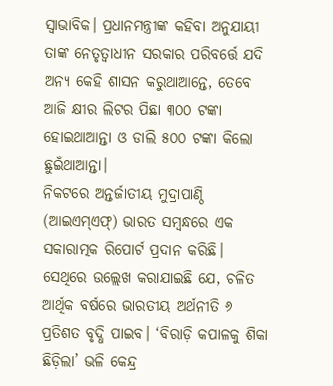ସ୍ବାଭାବିକ। ପ୍ରଧାନମନ୍ତ୍ରୀଙ୍କ କହିବା ଅନୁଯାୟୀ ତାଙ୍କ ନେତୃତ୍ୱାଧୀନ ସରକାର ପରିବର୍ତ୍ତେ ଯଦି ଅନ୍ୟ କେହି ଶାସନ କରୁଥାଆନ୍ତେ, ତେବେ ଆଜି କ୍ଷୀର ଲିଟର ପିଛା ୩୦୦ ଟଙ୍କା ହୋଇଥାଆନ୍ତା ଓ ଡାଲି ୫୦୦ ଟଙ୍କା କିଲୋ ଛୁଇଁଥାଆନ୍ତା।
ନିକଟରେ ଅନ୍ତର୍ଜାତୀୟ ମୁଦ୍ରାପାଣ୍ଠି (ଆଇଏମ୍‌ଏଫ୍‌) ଭାରତ ସମ୍ବନ୍ଧରେ ଏକ ସକାରାତ୍ମକ ରିପୋର୍ଟ ପ୍ରଦାନ କରିଛି। ସେଥିରେ ଉଲ୍ଲେଖ କରାଯାଇଛି ଯେ, ଚଳିତ ଆର୍ଥିକ ବର୍ଷରେ ଭାରତୀୟ ଅର୍ଥନୀତି ୬ ପ୍ରତିଶତ ବୃଦ୍ଧି ପାଇବ। ‘ବିରାଡ଼ି କପାଳକୁ ଶିକା ଛିଡ଼ିଲା’ ଭଳି କେନ୍ଦ୍ର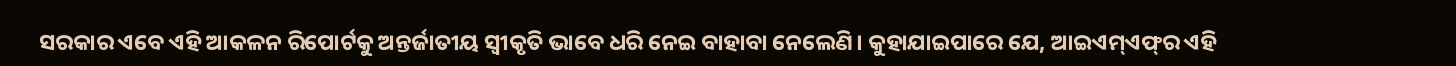ସରକାର ଏବେ ଏହି ଆକଳନ ରିପୋର୍ଟକୁ ଅନ୍ତର୍ଜାତୀୟ ସ୍ବୀକୃତି ଭାବେ ଧରି ନେଇ ବାହାବା ନେଲେଣି। କୁହାଯାଇପାରେ ଯେ, ଆଇଏମ୍‌ଏଫ୍‌ର ଏହି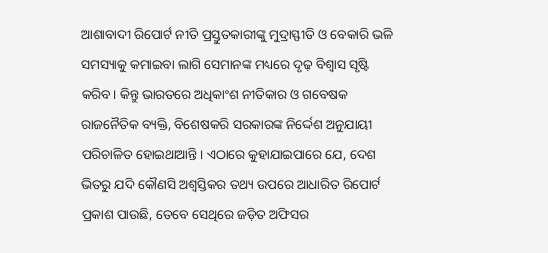ଆଶାବାଦୀ ରିପୋର୍ଟ ନୀତି ପ୍ରସ୍ତୁତକାରୀଙ୍କୁ ମୁଦ୍ରାସ୍ଫୀତି ଓ ବେକାରି ଭଳି ସମସ୍ୟାକୁ କମାଇବା ଲାଗି ସେମାନଙ୍କ ମଧ୍ୟରେ ଦୃଢ଼ ବିଶ୍ୱାସ ସୃଷ୍ଟି କରିବ। କିନ୍ତୁ ଭାରତରେ ଅଧିକାଂଶ ନୀତିକାର ଓ ଗବେଷକ ରାଜନୈତିକ ବ୍ୟକ୍ତି, ବିଶେଷକରି ସରକାରଙ୍କ ନିର୍ଦ୍ଦେଶ ଅନୁଯାୟୀ ପରିଚାଳିତ ହୋଇଥାଆନ୍ତି। ଏଠାରେ କୁହାଯାଇପାରେ ଯେ, ଦେଶ ଭିତରୁ ଯଦି କୌଣସି ଅଶ୍ୱସ୍ତିକର ତଥ୍ୟ ଉପରେ ଆଧାରିତ ରିପୋର୍ଟ ପ୍ରକାଶ ପାଉଛି, ତେବେ ସେଥିରେ ଜଡ଼ିତ ଅଫିସର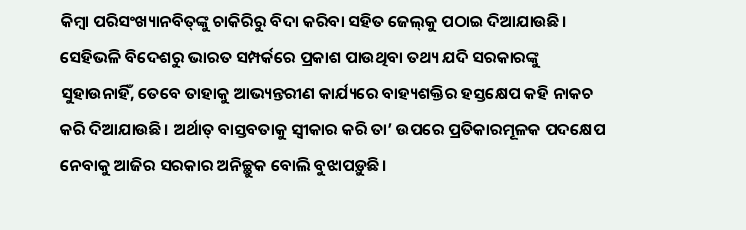କିମ୍ବା ପରିସଂଖ୍ୟାନବିତ୍‌ଙ୍କୁ ଚାକିରିରୁ ବିଦା କରିବା ସହିତ ଜେଲ୍‌କୁ ପଠାଇ ଦିଆଯାଉଛି। ସେହିଭଳି ବିଦେଶରୁ ଭାରତ ସମ୍ପର୍କରେ ପ୍ରକାଶ ପାଉଥିବା ତଥ୍ୟ ଯଦି ସରକାରଙ୍କୁ ସୁହାଉନାହିଁ, ତେବେ ତାହାକୁ ଆଭ୍ୟନ୍ତରୀଣ କାର୍ଯ୍ୟରେ ବାହ୍ୟଶକ୍ତିର ହସ୍ତକ୍ଷେପ କହି ନାକଚ କରି ଦିଆଯାଉଛି। ଅର୍ଥାତ୍‌ ବାସ୍ତବତାକୁ ସ୍ବୀକାର କରି ତା’ ଉପରେ ପ୍ରତିକାରମୂଳକ ପଦକ୍ଷେପ ନେବାକୁ ଆଜିର ସରକାର ଅନିଚ୍ଛୁକ ବୋଲି ବୁଝାପଡ଼ୁଛି।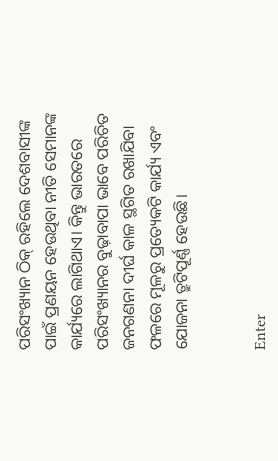ପରିସଂଖ୍ୟାନ ଠିକ୍‌ ରହିଲେ ଦେଶବାସୀଙ୍କ ପାଇଁ ପ୍ରଣୟନ ହେଉଥିବା ନୀତି ସେମାନଙ୍କ କାର୍ଯ୍ୟରେ ଲାଗିଥାଏ। କିନ୍ତୁ ଭାରତରେ ପରିସଂଖ୍ୟାନର ବୁଢ଼ାବାପା ଭାବେ ପରିଚିତ ଜନଗଣନା ଦୀର୍ଘ କାଳ ସ୍ଥଗିତ ରଖାଯିବା ଫଳରେ ମୂଳରୁ ପ୍ରତ୍ୟେକଟି କାର୍ଯ୍ୟ ଏବଂ ଯୋଜନା ତ୍ରୁଟିପୂର୍ଣ୍ଣ ହେଉଛି।


Enter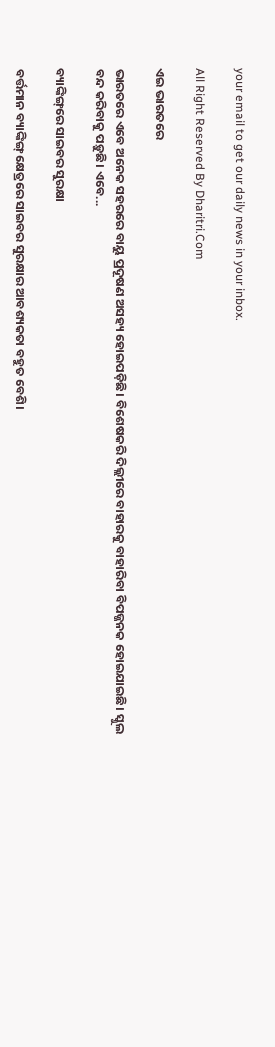your email to get our daily news in your inbox.

All Right Reserved By Dharitri.Com

ଏଇ ଭାରତରେ

ଭାରତରେ ଏବେ ଅନେକ ସହରରେ ବାୟୁ ପ୍ରଦୂଷଣ ଅସହ୍ୟ ହୋଇପଡ଼ିଛି। ବିଶେଷକରି ଦିଲ୍ଲୀରେ ବାହାରକୁ ବାହାରିବା ବିପଜ୍ଜନକ ହୋଇଯାଇଛି। ସ୍କୁଲ ବନ୍ଦ କରିବାକୁ ପଡ଼ୁଛି। ଏବେ...

ବ୍ୟାଙ୍କିଙ୍ଗ୍‌ରେ ସାଇବର ସୁରକ୍ଷା

ବର୍ତ୍ତମାନ ବ୍ୟାଙ୍କିଙ୍ଗ୍‌ କ୍ଷେତ୍ରରେ ସାଇବର ସୁରକ୍ଷାର ଆବଶ୍ୟକତା ବହୁତ ବେଶି।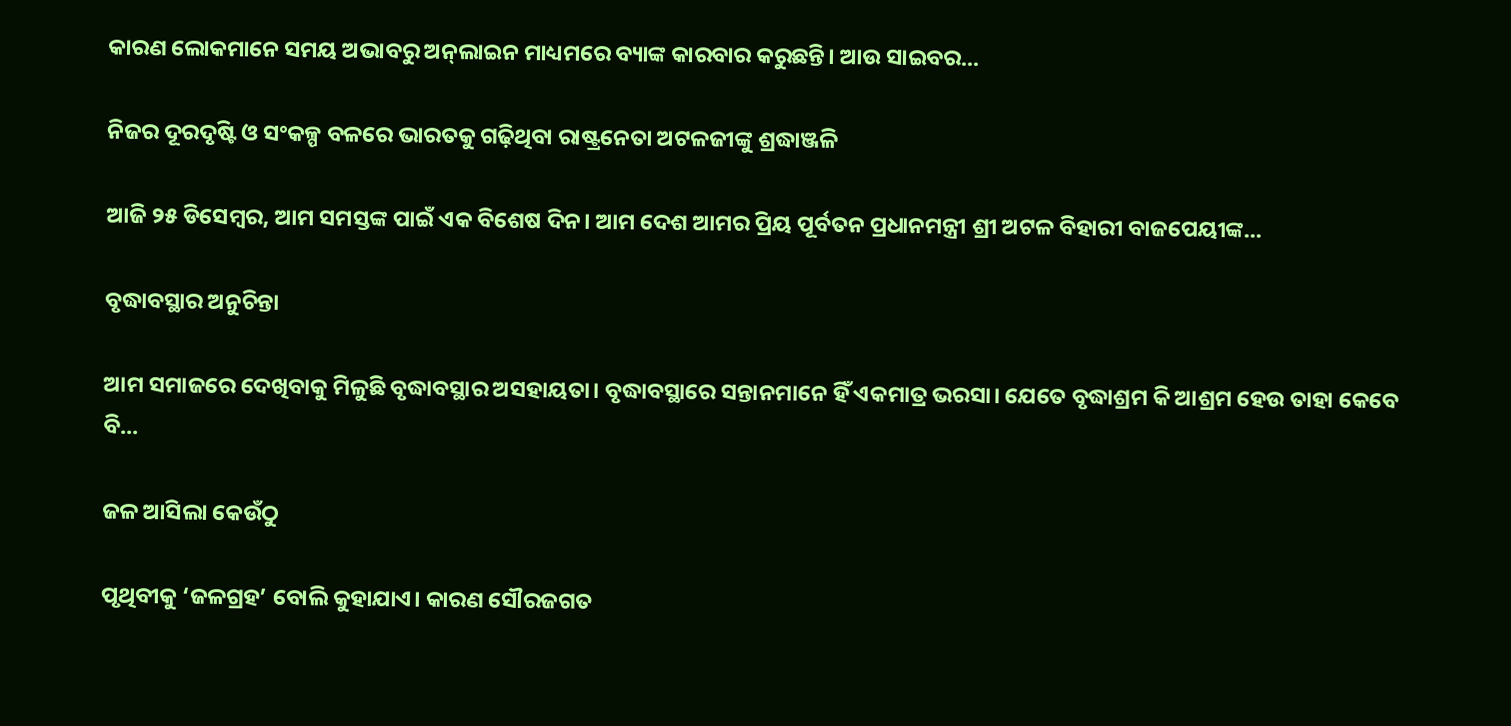କାରଣ ଲୋକମାନେ ସମୟ ଅଭାବରୁ ଅନ୍‌ଲାଇନ ମାଧ୍ୟମରେ ବ୍ୟାଙ୍କ କାରବାର କରୁଛନ୍ତି। ଆଉ ସାଇବର...

ନିଜର ଦୂରଦୃଷ୍ଟି ଓ ସଂକଳ୍ପ ବଳରେ ଭାରତକୁ ଗଢ଼ିଥିବା ରାଷ୍ଟ୍ରନେତା ଅଟଳଜୀଙ୍କୁ ଶ୍ରଦ୍ଧାଞ୍ଜଳି

ଆଜି ୨୫ ଡିସେମ୍ବର, ଆମ ସମସ୍ତଙ୍କ ପାଇଁ ଏକ ବିଶେଷ ଦିନ। ଆମ ଦେଶ ଆମର ପ୍ରିୟ ପୂର୍ବତନ ପ୍ରଧାନମନ୍ତ୍ରୀ ଶ୍ରୀ ଅଟଳ ବିହାରୀ ବାଜପେୟୀଙ୍କ...

ବୃଦ୍ଧାବସ୍ଥାର ଅନୁଚିନ୍ତା

ଆମ ସମାଜରେ ଦେଖିବାକୁ ମିଳୁଛି ବୃଦ୍ଧାବସ୍ଥାର ଅସହାୟତା। ବୃଦ୍ଧାବସ୍ଥାରେ ସନ୍ତାନମାନେ ହିଁ ଏକମାତ୍ର ଭରସା। ଯେତେ ବୃଦ୍ଧାଶ୍ରମ କି ଆଶ୍ରମ ହେଉ ତାହା କେବେ ବି...

ଜଳ ଆସିଲା କେଉଁଠୁ

ପୃଥିବୀକୁ ‘ଜଳଗ୍ରହ’ ବୋଲି କୁହାଯାଏ। କାରଣ ସୌରଜଗତ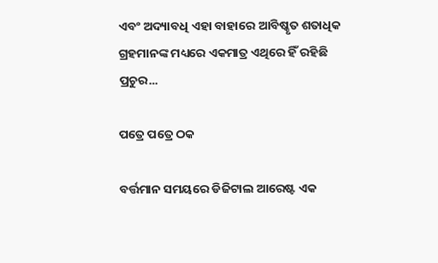ଏବଂ ଅଦ୍ୟାବଧି ଏହା ବାହାରେ ଆବିଷ୍କୃତ ଶତାଧିକ ଗ୍ରହମାନଙ୍କ ମଧ୍ୟରେ ଏକମାତ୍ର ଏଥିରେ ହିଁ ରହିଛି ପ୍ରଚୁର...

ପତ୍ରେ ପତ୍ରେ ଠକ

ବର୍ତ୍ତମାନ ସମୟରେ ଡିଜିଟାଲ ଆରେଷ୍ଟ ଏକ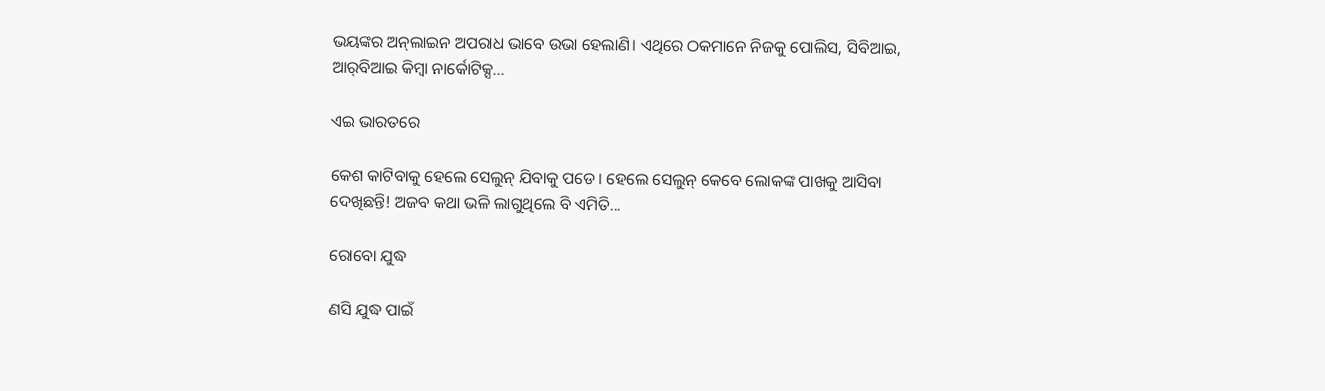ଭୟଙ୍କର ଅନ୍‌ଲାଇନ ଅପରାଧ ଭାବେ ଉଭା ହେଲାଣି। ଏଥିରେ ଠକମାନେ ନିଜକୁ ପୋଲିସ, ସିବିଆଇ, ଆର୍‌ବିଆଇ କିମ୍ବା ନାର୍କୋଟିକ୍ସ...

ଏଇ ଭାରତରେ

କେଶ କାଟିବାକୁ ହେଲେ ସେଲୁନ୍‌ ଯିବାକୁ ପଡେ। ହେଲେ ସେଲୁନ୍‌ କେବେ ଲୋକଙ୍କ ପାଖକୁ ଆସିବା ଦେଖିଛନ୍ତି! ଅଜବ କଥା ଭଳି ଲାଗୁଥିଲେ ବି ଏମିତି...

ରୋବୋ ଯୁଦ୍ଧ

ଣସି ଯୁଦ୍ଧ ପାଇଁ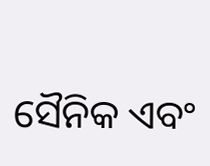ସୈନିକ ଏବଂ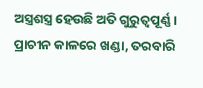ଅସ୍ତ୍ରଶସ୍ତ୍ର ହେଉଛି ଅତି ଗୁରୁତ୍ୱପୂର୍ଣ୍ଣ। ପ୍ରାଚୀନ କାଳରେ ଖଣ୍ଡା, ତରବାରି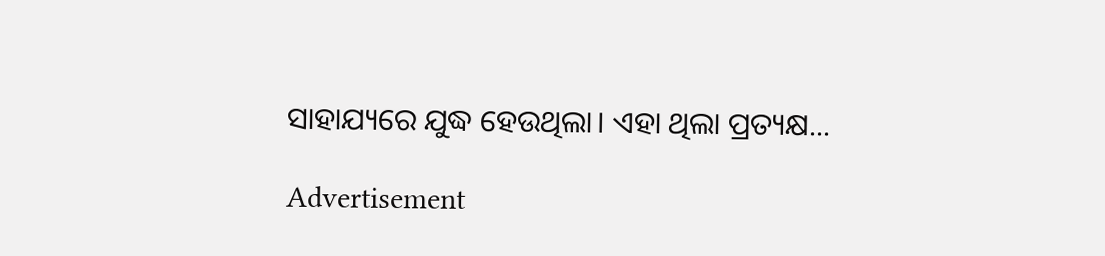ସାହାଯ୍ୟରେ ଯୁଦ୍ଧ ହେଉଥିଲା। ଏହା ଥିଲା ପ୍ରତ୍ୟକ୍ଷ...

Advertisement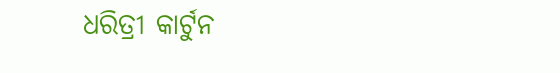ଧରିତ୍ରୀ କାର୍ଟୁନ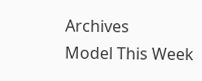Archives
Model This Week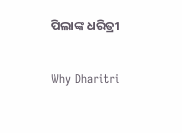ପିଲାଙ୍କ ଧରିତ୍ରୀ

Why Dharitri